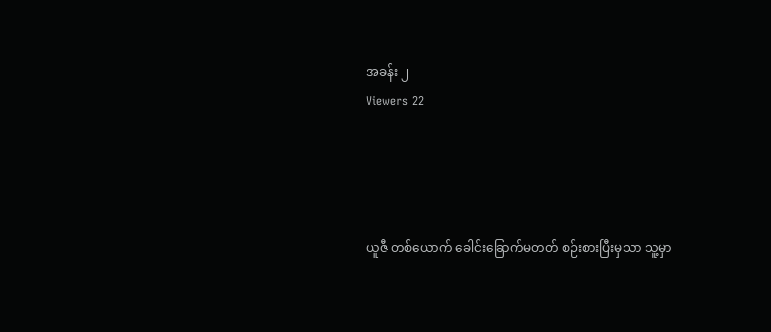အခန်း ၂
Viewers 22




ယူဇီ တစ်ယောက် ခေါင်းခြောက်မတတ် စဉ်းစားပြီးမှသာ သူ့မှာ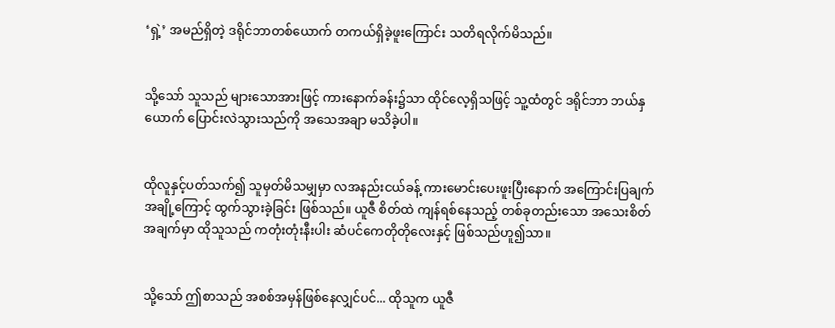‘ရှဲ့’ အမည်ရှိတဲ့ ဒရိုင်ဘာတစ်ယောက် တကယ်ရှိခဲ့ဖူးကြောင်း သတိရလိုက်မိသည်။


သို့သော် သူသည် များသောအားဖြင့် ကားနောက်ခန်း၌သာ ထိုင်လေ့ရှိသဖြင့် သူ့ထံတွင် ဒရိုင်ဘာ ဘယ်နှယောက် ပြောင်းလဲသွားသည်ကို အသေအချာ မသိခဲ့ပါ။


ထိုလူနှင့်ပတ်သက်၍ သူမှတ်မိသမျှမှာ လအနည်းငယ်ခန့် ကားမောင်းပေးဖူးပြီးနောက် အကြောင်းပြချက်အချို့ကြောင့် ထွက်သွားခဲ့ခြင်း ဖြစ်သည်။ ယူဇီ စိတ်ထဲ ကျန်ရစ်နေသည့် တစ်ခုတည်းသော အသေးစိတ်အချက်မှာ ထိုသူသည် ကတုံးတုံးနီးပါး ဆံပင်ကေတိုတိုလေးနှင့် ဖြစ်သည်ဟူ၍သာ။


သို့သော် ဤစာသည် အစစ်အမှန်ဖြစ်နေလျှင်ပင်... ထိုသူက ယူဇီ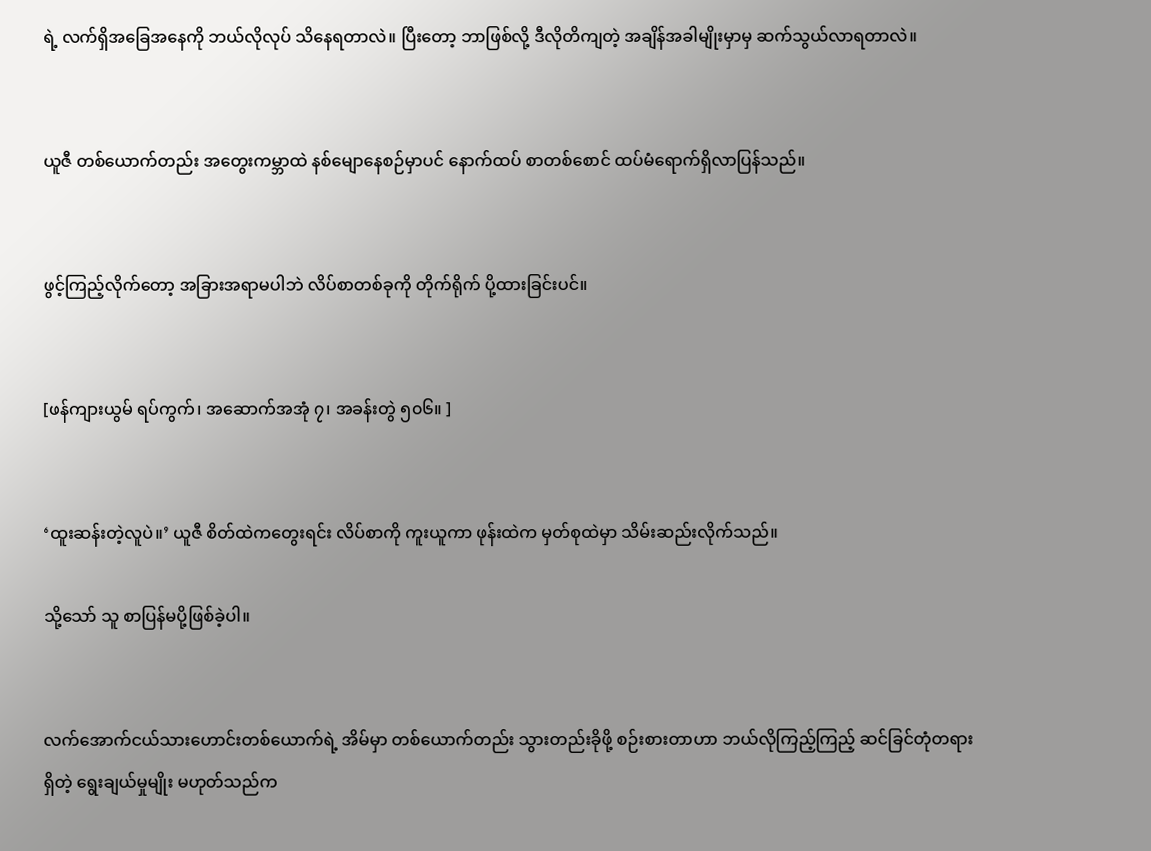ရဲ့ လက်ရှိအခြေအနေကို ဘယ်လိုလုပ် သိနေရတာလဲ။ ပြီးတော့ ဘာဖြစ်လို့ ဒီလိုတိကျတဲ့ အချိန်အခါမျိုးမှာမှ ဆက်သွယ်လာရတာလဲ။


ယူဇီ တစ်ယောက်တည်း အတွေးကမ္ဘာထဲ နစ်မျောနေစဉ်မှာပင် နောက်ထပ် စာတစ်စောင် ထပ်မံရောက်ရှိလာပြန်သည်။


ဖွင့်ကြည့်လိုက်တော့ အခြားအရာမပါဘဲ လိပ်စာတစ်ခုကို တိုက်ရိုက် ပို့ထားခြင်းပင်။


[ဖန်ကျားယွမ် ရပ်ကွက်၊ အဆောက်အအုံ ၇၊ အခန်းတွဲ ၅၀၆။ ]


‘ထူးဆန်းတဲ့လူပဲ။’ ယူဇီ စိတ်ထဲကတွေးရင်း လိပ်စာကို ကူးယူကာ ဖုန်းထဲက မှတ်စုထဲမှာ သိမ်းဆည်းလိုက်သည်။

သို့သော် သူ စာပြန်မပို့ဖြစ်ခဲ့ပါ။


လက်အောက်ငယ်သားဟောင်းတစ်ယောက်ရဲ့ အိမ်မှာ တစ်ယောက်တည်း သွားတည်းခိုဖို့ စဉ်းစားတာဟာ ဘယ်လိုကြည့်ကြည့် ဆင်ခြင်တုံတရားရှိတဲ့ ရွေးချယ်မှုမျိုး မဟုတ်သည်က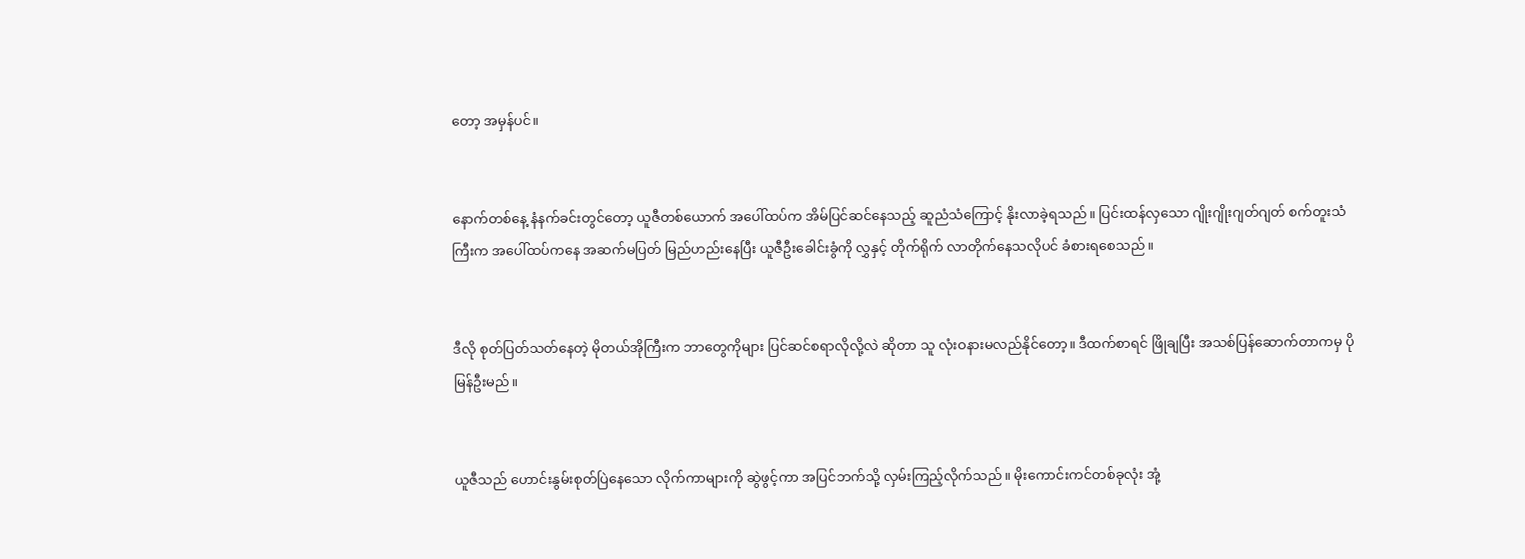တော့ အမှန်ပင်။


နောက်တစ်နေ့ နံနက်ခင်းတွင်တော့ ယူဇီတစ်ယောက် အပေါ်ထပ်က အိမ်ပြင်ဆင်နေသည့် ဆူညံသံကြောင့် နိုးလာခဲ့ရသည်။ ပြင်းထန်လှသော ဂျိုးဂျိုးဂျတ်ဂျတ် စက်တူးသံကြီးက အပေါ်ထပ်ကနေ အဆက်မပြတ် မြည်ဟည်းနေပြီး ယူဇီဦးခေါင်းခွံကို လွှနှင့် တိုက်ရိုက် လာတိုက်နေသလိုပင် ခံစားရစေသည်။


ဒီလို စုတ်ပြတ်သတ်နေတဲ့ မိုတယ်အိုကြီးက ဘာတွေကိုများ ပြင်ဆင်စရာလိုလို့လဲ ဆိုတာ သူ လုံးဝနားမလည်နိုင်တော့။ ဒီထက်စာရင် ဖြိုချပြီး အသစ်ပြန်ဆောက်တာကမှ ပိုမြန်ဦးမည်။


ယူဇီသည် ဟောင်းနွမ်းစုတ်ပြဲနေသော လိုက်ကာများကို ဆွဲဖွင့်ကာ အပြင်ဘက်သို့ လှမ်းကြည့်လိုက်သည်။ မိုးကောင်းကင်တစ်ခုလုံး အုံ့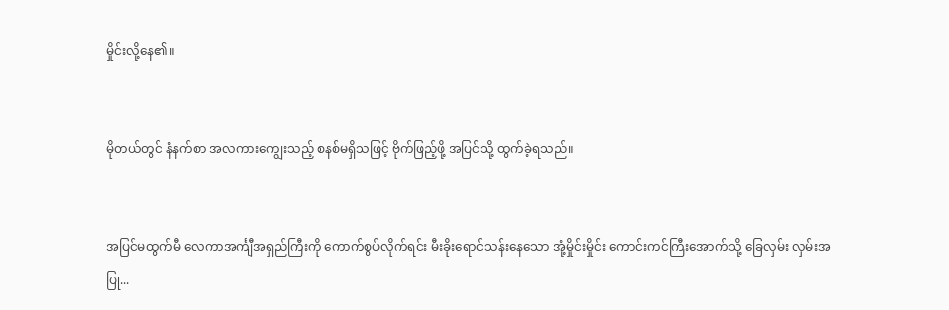မှိုင်းလို့နေ၏။


မိုတယ်တွင် နံနက်စာ အလကားကျွေးသည့် စနစ်မရှိသဖြင့် ဗိုက်ဖြည့်ဖို့ အပြင်သို့ ထွက်ခဲ့ရသည်။


အပြင်မထွက်မီ လေကာအင်္ကျီအရှည်ကြီးကို ကောက်စွပ်လိုက်ရင်း မီးခိုးရောင်သန်းနေသော အုံ့မှိုင်းမှိုင်း ကောင်းကင်ကြီးအောက်သို့ ခြေလှမ်း လှမ်းအပြု...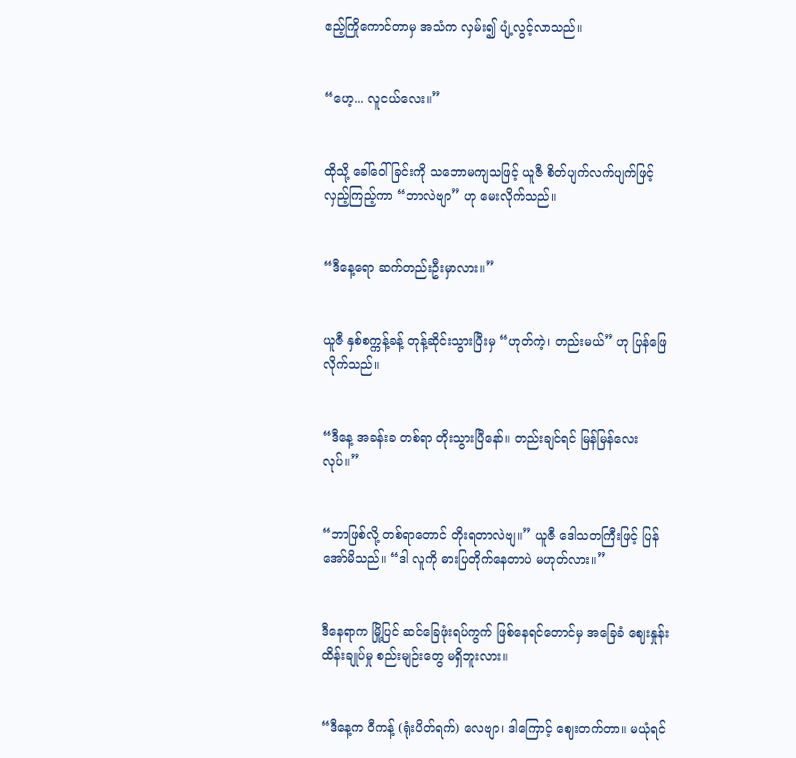ဧည့်ကြိုကောင်တာမှ အသံက လှမ်း၍ ပျံ့လွင့်လာသည်။


“ဟေ့... လူငယ်လေး။”


ထိုသို့ ခေါ်ဝေါ်ခြင်းကို သဘောမကျသဖြင့် ယူဇီ စိတ်ပျက်လက်ပျက်ဖြင့် လှည့်ကြည့်ကာ “ဘာလဲဗျာ” ဟု မေးလိုက်သည်။


“ဒီနေ့ရော ဆက်တည်းဦးမှာလား။”


ယူဇီ နှစ်စက္ကန့်ခန့် တုန့်ဆိုင်းသွားပြီးမှ “ဟုတ်ကဲ့၊ တည်းမယ်” ဟု ပြန်ဖြေလိုက်သည်။


“ဒီနေ့ အခန်းခ တစ်ရာ တိုးသွားပြီနော်။ တည်းချင်ရင် မြန်မြန်လေးလုပ်။”


“ဘာဖြစ်လို့ တစ်ရာတောင် တိုးရတာလဲဗျ။” ယူဇီ ဒေါသတကြီးဖြင့် ပြန်အော်မိသည်။ “ဒါ လူကို ဓားပြတိုက်နေတာပဲ မဟုတ်လား။”


ဒီနေရာက မြို့ပြင် ဆင်ခြေဖုံးရပ်ကွက် ဖြစ်နေရင်တောင်မှ အခြေခံ ဈေးနှုန်းထိန်းချုပ်မှု စည်းမျဉ်းတွေ မရှိဘူးလား။


“ဒီနေ့က ဝီကန့် (ရုံးပိတ်ရက်) လေဗျာ၊ ဒါကြောင့် ဈေးတက်တာ။ မယုံရင်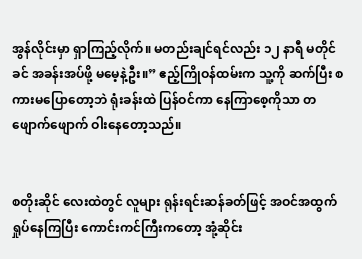အွန်လိုင်းမှာ ရှာကြည့်လိုက်။ မတည်းချင်ရင်လည်း ၁၂ နာရီ မတိုင်ခင် အခန်းအပ်ဖို့ မမေ့နဲ့ဦး။” ဧည့်ကြိုဝန်ထမ်းက သူ့ကို ဆက်ပြီး စကားမပြောတော့ဘဲ ရုံးခန်းထဲ ပြန်ဝင်ကာ နေကြာစေ့ကိုသာ တဖျောက်ဖျောက် ဝါးနေတော့သည်။


စတိုးဆိုင် လေးထဲတွင် လူများ ရုန်းရင်းဆန်ခတ်ဖြင့် အဝင်အထွက် ရှုပ်နေကြပြီး ကောင်းကင်ကြီးကတော့ အုံ့ဆိုင်း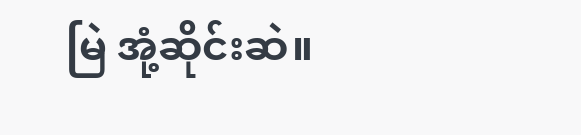မြဲ အုံ့ဆိုင်းဆဲ။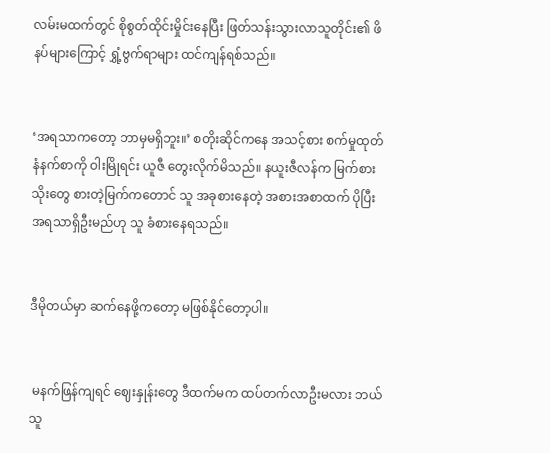လမ်းမထက်တွင် စိုစွတ်ထိုင်းမှိုင်းနေပြီး ဖြတ်သန်းသွားလာသူတိုင်း၏ ဖိနပ်များကြောင့် ရွှံ့ဗွက်ရာများ ထင်ကျန်ရစ်သည်။


‘အရသာကတော့ ဘာမှမရှိဘူး။’ စတိုးဆိုင်ကနေ အသင့်စား စက်မှုထုတ် နံနက်စာကို ဝါးမြိုရင်း ယူဇီ တွေးလိုက်မိသည်။ နယူးဇီလန်က မြက်စားသိုးတွေ စားတဲ့မြက်ကတောင် သူ အခုစားနေတဲ့ အစားအစာထက် ပိုပြီး အရသာရှိဦးမည်ဟု သူ ခံစားနေရသည်။


ဒီမိုတယ်မှာ ဆက်နေဖို့ကတော့ မဖြစ်နိုင်တော့ပါ။


 မနက်ဖြန်ကျရင် ဈေးနှုန်းတွေ ဒီထက်မက ထပ်တက်လာဦးမလား ဘယ်သူ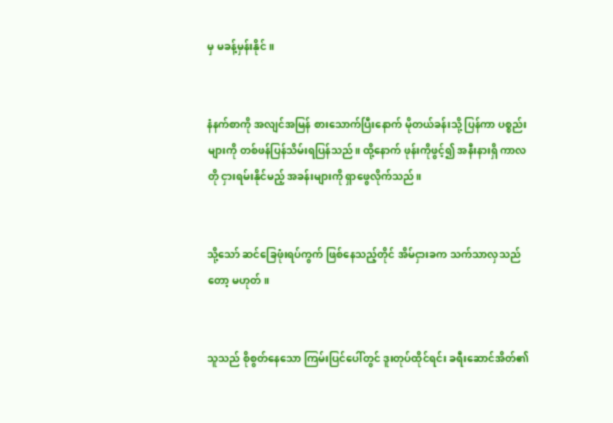မှ မခန့်မှန်းနိုင်။


နံနက်စာကို အလျင်အမြန် စားသောက်ပြီးနောက် မိုတယ်ခန်းသို့ ပြန်ကာ ပစ္စည်းများကို တစ်ဖန်ပြန်သိမ်းရပြန်သည်။ ထို့နောက် ဖုန်းကိုဖွင့်၍ အနီးနားရှိ ကာလတို ငှားရမ်းနိုင်မည့် အခန်းများကို ရှာဖွေလိုက်သည်။


သို့သော် ဆင်ခြေဖုံးရပ်ကွက် ဖြစ်နေသည့်တိုင် အိမ်ငှားခက သက်သာလှသည်တော့ မဟုတ်။


သူသည် စိုစွတ်နေသော ကြမ်းပြင်ပေါ်တွင် ဒူးတုပ်ထိုင်ရင်း ခရီးဆောင်အိတ်၏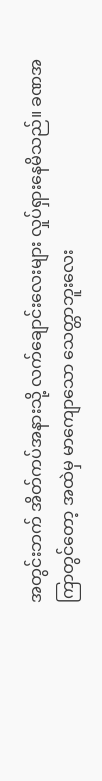အတွင်းဘက် အိတ်ကပ်အနားသို့ လက်ချောင်းလေးများ လှုပ်ရှားနေမိသည်။ ခဏအကြာတွင်တော့ အထဲမှ မာကျောသော သေတ္တာဘူးလေး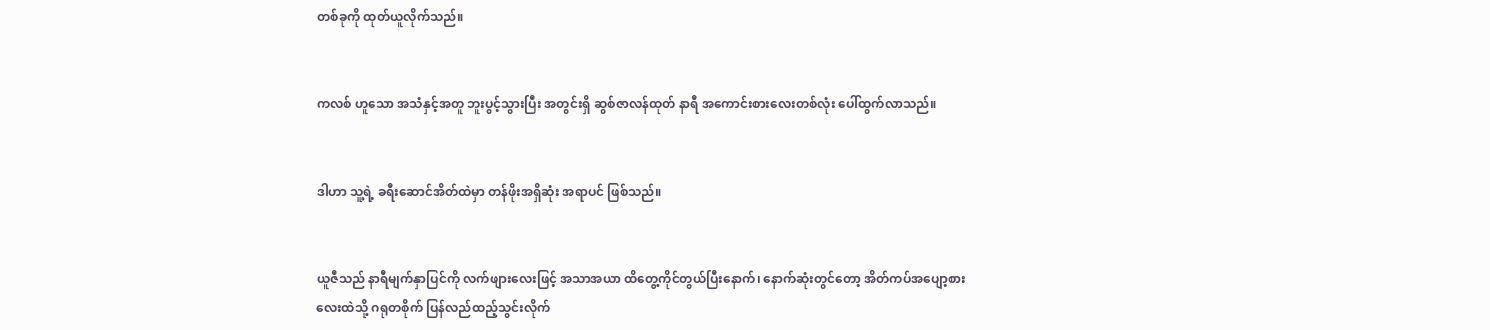တစ်ခုကို ထုတ်ယူလိုက်သည်။


ကလစ် ဟူသော အသံနှင့်အတူ ဘူးပွင့်သွားပြီး အတွင်းရှိ ဆွစ်ဇာလန်ထုတ် နာရီ အကောင်းစားလေးတစ်လုံး ပေါ်ထွက်လာသည်။


ဒါဟာ သူ့ရဲ့ ခရီးဆောင်အိတ်ထဲမှာ တန်ဖိုးအရှိဆုံး အရာပင် ဖြစ်သည်။


ယူဇီသည် နာရီမျက်နှာပြင်ကို လက်ဖျားလေးဖြင့် အသာအယာ ထိတွေ့ကိုင်တွယ်ပြီးနောက်၊ နောက်ဆုံးတွင်တော့ အိတ်ကပ်အပျော့စားလေးထဲသို့ ဂရုတစိုက် ပြန်လည်ထည့်သွင်းလိုက်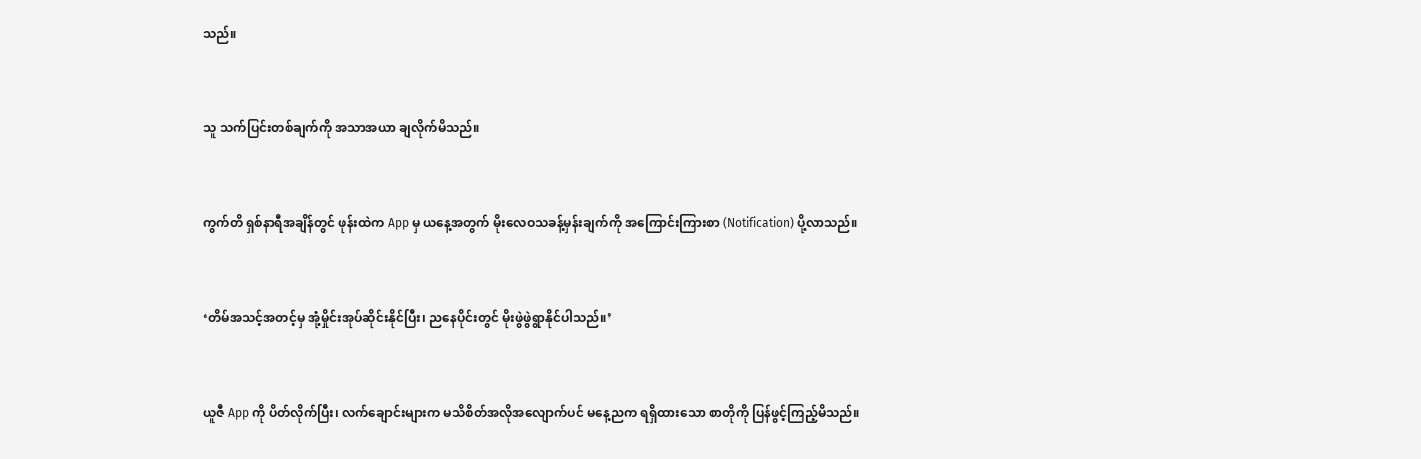သည်။


သူ သက်ပြင်းတစ်ချက်ကို အသာအယာ ချလိုက်မိသည်။


ကွက်တိ ရှစ်နာရီအချိန်တွင် ဖုန်းထဲက App မှ ယနေ့အတွက် မိုးလေဝသခန့်မှန်းချက်ကို အကြောင်းကြားစာ (Notification) ပို့လာသည်။


‘တိမ်အသင့်အတင့်မှ အုံ့မှိုင်းအုပ်ဆိုင်းနိုင်ပြီး၊ ညနေပိုင်းတွင် မိုးဖွဲဖွဲရွာနိုင်ပါသည်။’


ယူဇီ App ကို ပိတ်လိုက်ပြီး၊ လက်ချောင်းများက မသိစိတ်အလိုအလျောက်ပင် မနေ့ညက ရရှိထားသော စာတိုကို ပြန်ဖွင့်ကြည့်မိသည်။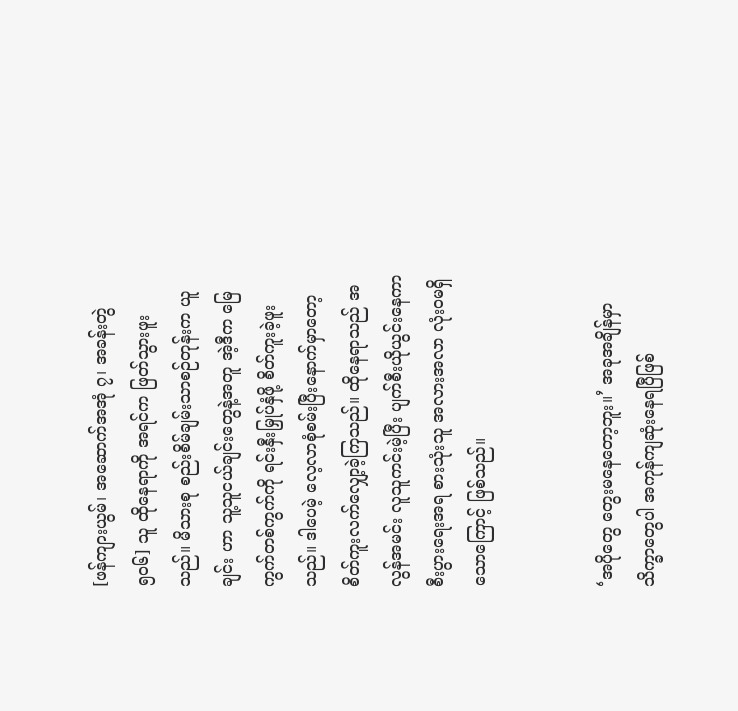[ဖန်ကျားယွမ်၊ အဆောက်အအုံ ၇၊ အခန်းတွဲ ၅၀၆] သူ ထိုနေရာကို အရင်က ဖြတ်သွားဖူးသည်။ မိသားစု စည်းစိမ်ချမ်းသာစဉ်တုန်းက ယူချင်း ဟာ သူ့သူငယ်ချင်းတွေနဲ့အတူ အဲ့ဒီက မြေကွက်တစ်ကွက်ကို ရင်းနှီးမြှုပ်နှံဖို့ စိတ်ကူးခဲ့ဖူးသည်။ ဒါပေမဲ့ လေ့လာစုံစမ်းပြီးနောက်မှာတော့ စိတ်ကူးလက်လျှော့ခဲ့ကြသည်။ ထိုနေရာသည် အလွန်အမင်း လူသူကင်းမဲ့ပြီး ပျက်စီးယိုယွင်းနေကာ စီးပွားရေးအရ စားသုံးသူ အလားအလာ လုံးဝမရှိသောကြောင့် ဖြစ်သည်။


‘အပိုတွေ တွေးမနေတော့ဘူး။’ အခုအချိန်မှာ သိက္ခာတွေပါ အကုန်ကျဆုံးနေရပြီဖြစ်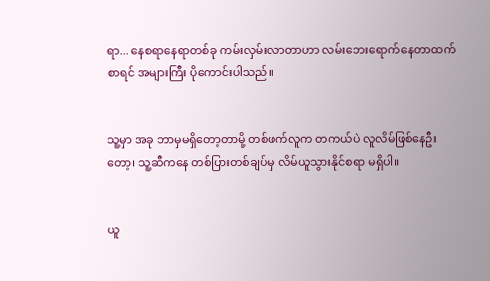ရာ... နေစရာနေရာတစ်ခု ကမ်းလှမ်းလာတာဟာ လမ်းဘေးရောက်နေတာထက်စာရင် အများကြီး ပိုကောင်းပါသည်။


သူ့မှာ အခု ဘာမှမရှိတော့တာမို့ တစ်ဖက်လူက တကယ်ပဲ လူလိမ်ဖြစ်နေဦးတော့၊ သူ့ဆီကနေ တစ်ပြားတစ်ချပ်မှ လိမ်ယူသွားနိုင်စရာ မရှိပါ။


ယူ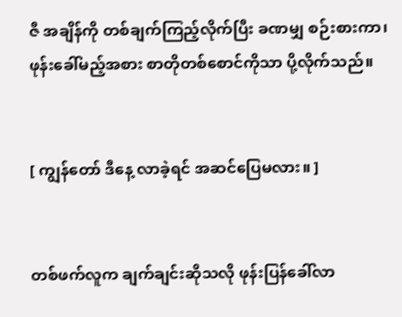ဇီ အချိန်ကို တစ်ချက်ကြည့်လိုက်ပြီး ခဏမျှ စဉ်းစားကာ၊ ဖုန်းခေါ်မည့်အစား စာတိုတစ်စောင်ကိုသာ ပို့လိုက်သည်။


[ ကျွန်တော် ဒီနေ့ လာခဲ့ရင် အဆင်ပြေမလား။ ]


တစ်ဖက်လူက ချက်ချင်းဆိုသလို ဖုန်းပြန်ခေါ်လာ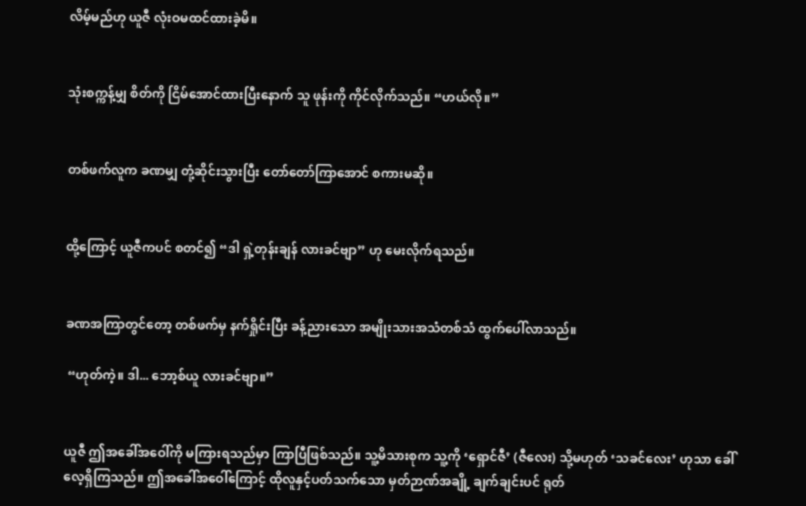လိမ့်မည်ဟု ယူဇီ လုံးဝမထင်ထားခဲ့မိ။


သုံးစက္ကန့်မျှ စိတ်ကို ငြိမ်အောင်ထားပြီးနောက် သူ ဖုန်းကို ကိုင်လိုက်သည်။ “ဟယ်လို။”


တစ်ဖက်လူက ခဏမျှ တုံ့ဆိုင်းသွားပြီး တော်တော်ကြာအောင် စကားမဆို။


ထို့ကြောင့် ယူဇီကပင် စတင်၍ “ဒါ ရှဲ့တုန်းချန် လားခင်ဗျာ” ဟု မေးလိုက်ရသည်။


ခဏအကြာတွင်တော့ တစ်ဖက်မှ နက်ရှိုင်းပြီး ခန့်ညားသော အမျိုးသားအသံတစ်သံ ထွက်ပေါ်လာသည်။

 “ဟုတ်ကဲ့။ ဒါ... ဘော့စ်ယူ လားခင်ဗျာ။”


ယူဇီ ဤအခေါ်အဝေါ်ကို မကြားရသည်မှာ ကြာပြီဖြစ်သည်။ သူ့မိသားစုက သူ့ကို ‘ရှောင်ဇီ’ (ဇီလေး) သို့မဟုတ် ‘သခင်လေး’ ဟုသာ ခေါ်လေ့ရှိကြသည်။ ဤအခေါ်အဝေါ်ကြောင့် ထိုလူနှင့်ပတ်သက်သော မှတ်ဉာဏ်အချို့ ချက်ချင်းပင် ရုတ်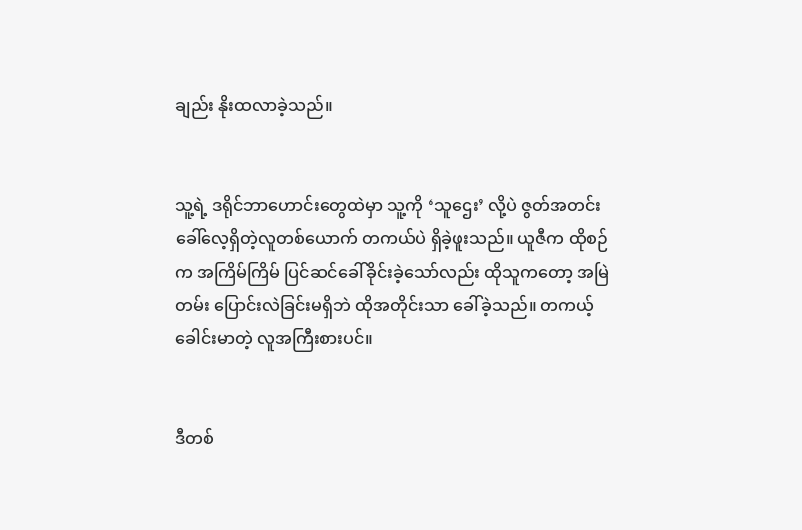ချည်း နိုးထလာခဲ့သည်။


သူ့ရဲ့ ဒရိုင်ဘာဟောင်းတွေထဲမှာ သူ့ကို ‘သူဌေး’ လို့ပဲ ဇွတ်အတင်း ခေါ်လေ့ရှိတဲ့လူတစ်ယောက် တကယ်ပဲ ရှိခဲ့ဖူးသည်။ ယူဇီက ထိုစဉ်က အကြိမ်ကြိမ် ပြင်ဆင်ခေါ်ခိုင်းခဲ့သော်လည်း ထိုသူကတော့ အမြဲတမ်း ပြောင်းလဲခြင်းမရှိဘဲ ထိုအတိုင်းသာ ခေါ်ခဲ့သည်။ တကယ့် ခေါင်းမာတဲ့ လူအကြီးစားပင်။


ဒီတစ်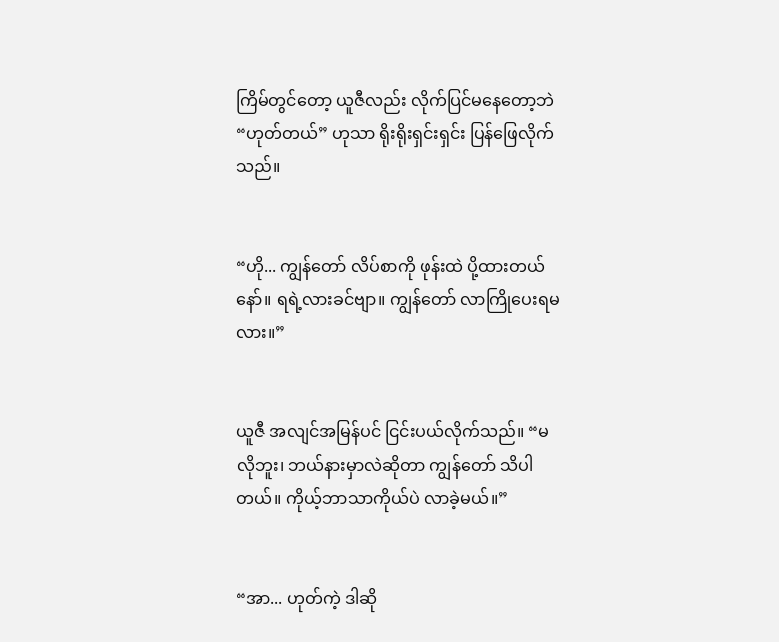ကြိမ်တွင်တော့ ယူဇီလည်း လိုက်ပြင်မနေတော့ဘဲ “ဟုတ်တယ်” ဟုသာ ရိုးရိုးရှင်းရှင်း ပြန်ဖြေလိုက်သည်။


“ဟို... ကျွန်တော် လိပ်စာကို ဖုန်းထဲ ပို့ထားတယ်နော်။ ရရဲ့လားခင်ဗျာ။ ကျွန်တော် လာကြိုပေးရမလား။”


ယူဇီ အလျင်အမြန်ပင် ငြင်းပယ်လိုက်သည်။ “မလိုဘူး၊ ဘယ်နားမှာလဲဆိုတာ ကျွန်တော် သိပါတယ်။ ကိုယ့်ဘာသာကိုယ်ပဲ လာခဲ့မယ်။”


“အာ... ဟုတ်ကဲ့ ဒါဆို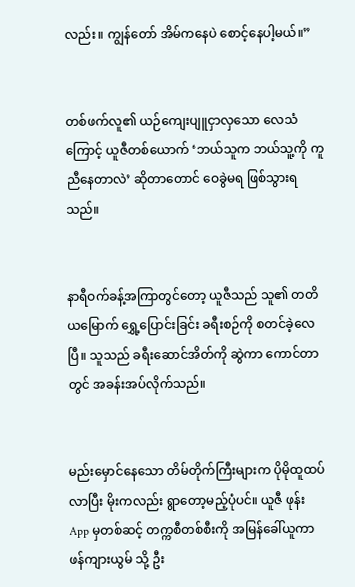လည်း။ ကျွန်တော် အိမ်ကနေပဲ စောင့်နေပါ့မယ်။”


တစ်ဖက်လူ၏ ယဉ်ကျေးပျူငှာလှသော လေသံကြောင့် ယူဇီတစ်ယောက် ‘ဘယ်သူက ဘယ်သူ့ကို ကူညီနေတာလဲ’ ဆိုတာတောင် ဝေခွဲမရ ဖြစ်သွားရသည်။


နာရီဝက်ခန့်အကြာတွင်တော့ ယူဇီသည် သူ၏ တတိယမြောက် ရွှေ့ပြောင်းခြင်း ခရီးစဉ်ကို စတင်ခဲ့လေပြီ။ သူသည် ခရီးဆောင်အိတ်ကို ဆွဲကာ ကောင်တာတွင် အခန်းအပ်လိုက်သည်။


မည်းမှောင်နေသော တိမ်တိုက်ကြီးများက ပိုမိုထူထပ်လာပြီး မိုးကလည်း ရွာတော့မည့်ပုံပင်။ ယူဇီ ဖုန်း App မှတစ်ဆင့် တက္ကစီတစ်စီးကို အမြန်ခေါ်ယူကာ ဖန်ကျားယွမ် သို့ ဦး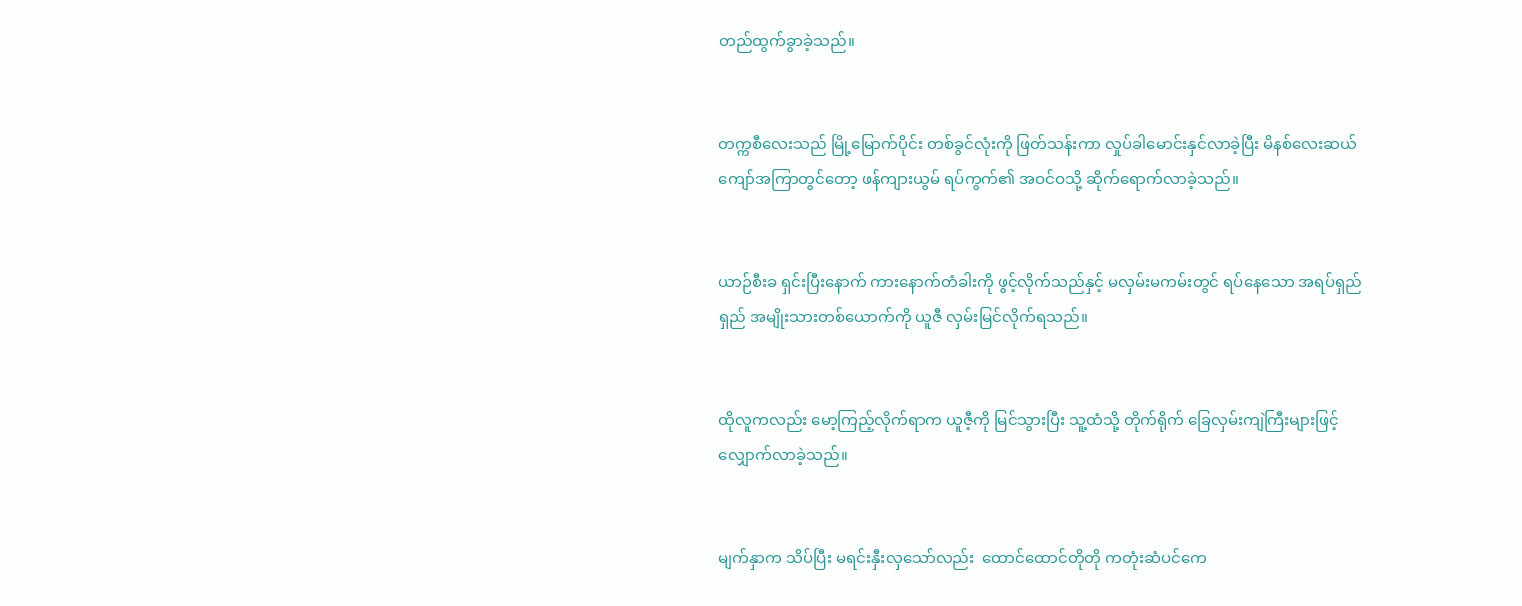တည်ထွက်ခွာခဲ့သည်။


တက္ကစီလေးသည် မြို့မြောက်ပိုင်း တစ်ခွင်လုံးကို ဖြတ်သန်းကာ လှုပ်ခါမောင်းနှင်လာခဲ့ပြီး မိနစ်လေးဆယ်ကျော်အကြာတွင်တော့ ဖန်ကျားယွမ် ရပ်ကွက်၏ အဝင်ဝသို့ ဆိုက်ရောက်လာခဲ့သည်။


ယာဉ်စီးခ ရှင်းပြီးနောက် ကားနောက်တံခါးကို ဖွင့်လိုက်သည်နှင့် မလှမ်းမကမ်းတွင် ရပ်နေသော အရပ်ရှည်ရှည် အမျိုးသားတစ်ယောက်ကို ယူဇီ လှမ်းမြင်လိုက်ရသည်။


ထိုလူကလည်း မော့ကြည့်လိုက်ရာက ယူဇီ့ကို မြင်သွားပြီး သူ့ထံသို့ တိုက်ရိုက် ခြေလှမ်းကျဲကြီးများဖြင့် လျှောက်လာခဲ့သည်။


မျက်နှာက သိပ်ပြီး မရင်းနှီးလှသော်လည်း  ထောင်ထောင်တိုတို ကတုံးဆံပင်ကေ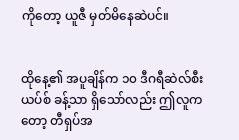ကိုတော့ ယူဇီ မှတ်မိနေဆဲပင်။


ထိုနေ့၏ အပူချိန်က ၁၀ ဒီဂရီဆဲလ်စီးယပ်စ် ခန့်သာ ရှိသော်လည်း ဤလူကတော့ တီရှပ်အ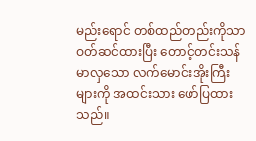မည်းရောင် တစ်ထည်တည်းကိုသာ ဝတ်ဆင်ထားပြီး တောင့်တင်းသန်မာလှသော လက်မောင်းအိုးကြီးများကို အထင်းသား ဖော်ပြထားသည်။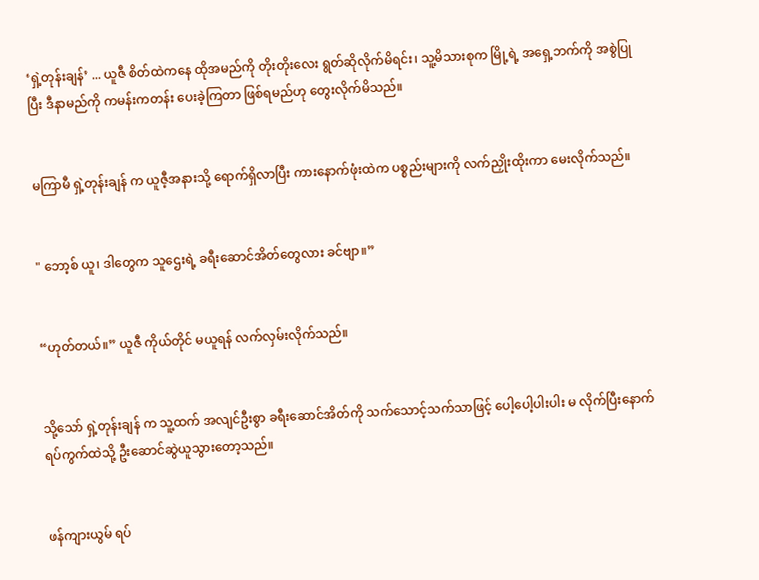‘ရှဲ့တုန်းချန်’ ... ယူဇီ စိတ်ထဲကနေ ထိုအမည်ကို တိုးတိုးလေး ရွတ်ဆိုလိုက်မိရင်း၊ သူ့မိသားစုက မြို့ရဲ့ အရှေ့ဘက်ကို အစွဲပြုပြီး ဒီနာမည်ကို ကမန်းကတန်း ပေးခဲ့ကြတာ ဖြစ်ရမည်ဟု တွေးလိုက်မိသည်။


မကြာမီ ရှဲ့တုန်းချန် က ယူဇီ့အနားသို့ ရောက်ရှိလာပြီး ကားနောက်ဖုံးထဲက ပစ္စည်းများကို လက်ညှိုးထိုးကာ မေးလိုက်သည်။


" ဘော့စ် ယူ၊ ဒါတွေက သူဌေးရဲ့ ခရီးဆောင်အိတ်တွေလား ခင်ဗျာ။”


“ဟုတ်တယ်။” ယူဇီ ကိုယ်တိုင် မယူရန် လက်လှမ်းလိုက်သည်။


သို့သော် ရှဲ့တုန်းချန် က သူ့ထက် အလျင်ဦးစွာ ခရီးဆောင်အိတ်ကို သက်သောင့်သက်သာဖြင့် ပေါ့ပေါ့ပါးပါး မ လိုက်ပြီးနောက် ရပ်ကွက်ထဲသို့ ဦးဆောင်ဆွဲယူသွားတော့သည်။


ဖန်ကျားယွမ် ရပ်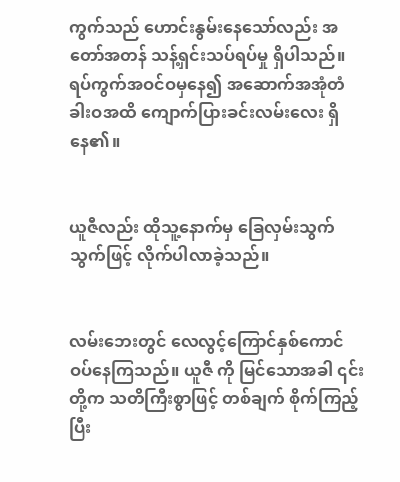ကွက်သည် ဟောင်းနွမ်းနေသော်လည်း အတော်အတန် သန့်ရှင်းသပ်ရပ်မှု ရှိပါသည်။ ရပ်ကွက်အဝင်ဝမှနေ၍ အဆောက်အအုံတံခါးဝအထိ ကျောက်ပြားခင်းလမ်းလေး ရှိနေ၏။


ယူဇီလည်း ထိုသူ့နောက်မှ ခြေလှမ်းသွက်သွက်ဖြင့် လိုက်ပါလာခဲ့သည်။


လမ်းဘေးတွင် လေလွင့်ကြောင်နှစ်ကောင် ဝပ်နေကြသည်။ ယူဇီ ကို မြင်သောအခါ ၎င်းတို့က သတိကြီးစွာဖြင့် တစ်ချက် စိုက်ကြည့်ပြီး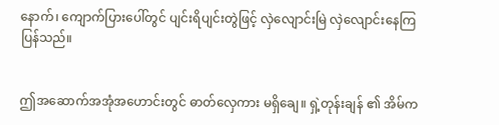နောက်၊ ကျောက်ပြားပေါ်တွင် ပျင်းရိပျင်းတွဲဖြင့် လှဲလျောင်းမြဲ လှဲလျောင်းနေကြပြန်သည်။


ဤအဆောက်အအုံအဟောင်းတွင် ဓာတ်လှေကား မရှိချေ။ ရှဲ့တုန်းချန် ၏ အိမ်က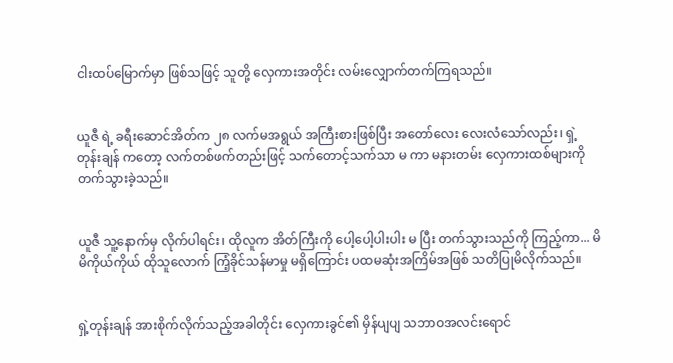ငါးထပ်မြောက်မှာ ဖြစ်သဖြင့် သူတို့ လှေကားအတိုင်း လမ်းလျှောက်တက်ကြရသည်။


ယူဇီ ရဲ့ ခရီးဆောင်အိတ်က ၂၈ လက်မအရွယ် အကြီးစားဖြစ်ပြီး အတော်လေး လေးလံသော်လည်း၊ ရှဲ့တုန်းချန် ကတော့ လက်တစ်ဖက်တည်းဖြင့် သက်တောင့်သက်သာ မ ကာ မနားတမ်း လှေကားထစ်များကို တက်သွားခဲ့သည်။


ယူဇီ သူ့နောက်မှ လိုက်ပါရင်း၊ ထိုလူက အိတ်ကြီးကို ပေါ့ပေါ့ပါးပါး မ ပြီး တက်သွားသည်ကို ကြည့်ကာ... မိမိကိုယ်ကိုယ် ထိုသူလောက် ကြံ့ခိုင်သန်မာမှု မရှိကြောင်း ပထမဆုံးအကြိမ်အဖြစ် သတိပြုမိလိုက်သည်။


ရှဲ့တုန်းချန် အားစိုက်လိုက်သည့်အခါတိုင်း လှေကားခွင်၏ မှိန်ပျပျ သဘာဝအလင်းရောင်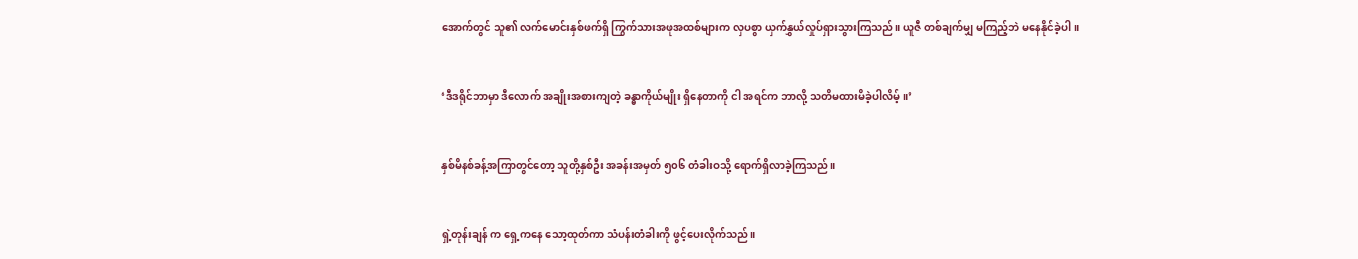အောက်တွင် သူ၏ လက်မောင်းနှစ်ဖက်ရှိ ကြွက်သားအဖုအထစ်များက လှပစွာ ယှက်နွှယ်လှုပ်ရှားသွားကြသည်။ ယူဇီ တစ်ချက်မျှ မကြည့်ဘဲ မနေနိုင်ခဲ့ပါ။


‘ဒီဒရိုင်ဘာမှာ ဒီလောက် အချိုးအစားကျတဲ့ ခန္ဓာကိုယ်မျိုး ရှိနေတာကို ငါ အရင်က ဘာလို့ သတိမထားမိခဲ့ပါလိမ့်။’


နှစ်မိနစ်ခန့်အကြာတွင်တော့ သူတို့နှစ်ဦး အခန်းအမှတ် ၅၀၆ တံခါးဝသို့ ရောက်ရှိလာခဲ့ကြသည်။


ရှဲ့တုန်းချန် က ရှေ့ကနေ သော့ထုတ်ကာ သံပန်းတံခါးကို ဖွင့်ပေးလိုက်သည်။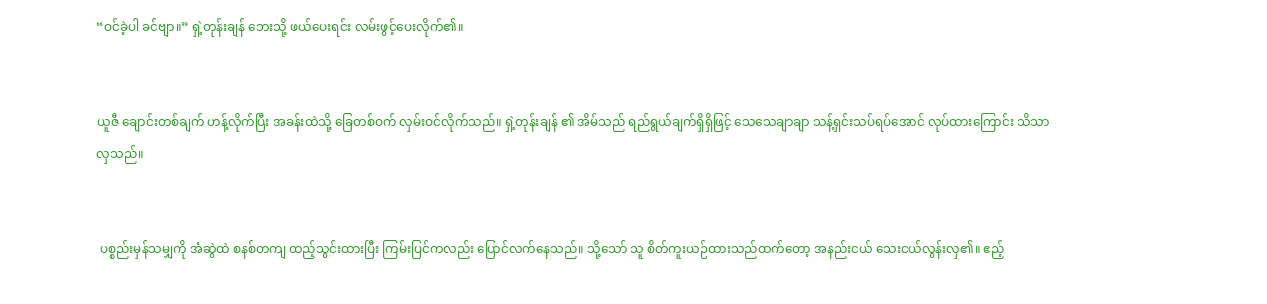“ဝင်ခဲ့ပါ ခင်ဗျာ။” ရှဲ့တုန်းချန် ဘေးသို့ ဖယ်ပေးရင်း လမ်းဖွင့်ပေးလိုက်၏။


ယူဇီ ချောင်းတစ်ချက် ဟန့်လိုက်ပြီး အခန်းထဲသို့ ခြေတစ်ဝက် လှမ်းဝင်လိုက်သည်။ ရှဲ့တုန်းချန် ၏ အိမ်သည် ရည်ရွယ်ချက်ရှိရှိဖြင့် သေသေချာချာ သန့်ရှင်းသပ်ရပ်အောင် လုပ်ထားကြောင်း သိသာလှသည်။


 ပစ္စည်းမှန်သမျှကို အံဆွဲထဲ စနစ်တကျ ထည့်သွင်းထားပြီး ကြမ်းပြင်ကလည်း ပြောင်လက်နေသည်။ သို့သော် သူ စိတ်ကူးယဉ်ထားသည်ထက်တော့ အနည်းငယ် သေးငယ်လွန်းလှ၏။ ဧည့်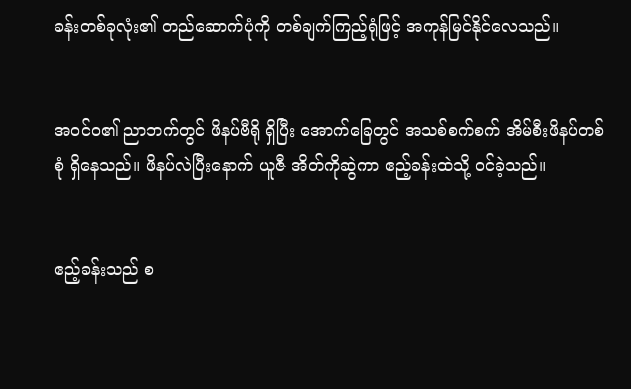ခန်းတစ်ခုလုံး၏ တည်ဆောက်ပုံကို တစ်ချက်ကြည့်ရုံဖြင့် အကုန်မြင်နိုင်လေသည်။


အဝင်ဝ၏ ညာဘက်တွင် ဖိနပ်ဗီရို ရှိပြီး အောက်ခြေတွင် အသစ်စက်စက် အိမ်စီးဖိနပ်တစ်စုံ ရှိနေသည်။ ဖိနပ်လဲပြီးနောက် ယူဇီ အိတ်ကိုဆွဲကာ ဧည့်ခန်းထဲသို့ ဝင်ခဲ့သည်။


ဧည့်ခန်းသည် စ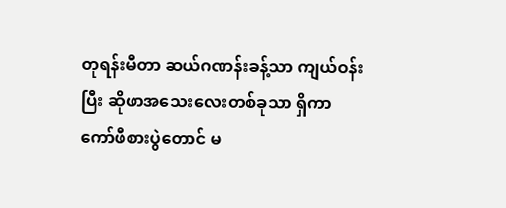တုရန်းမီတာ ဆယ်ဂဏန်းခန့်သာ ကျယ်ဝန်းပြီး ဆိုဖာအသေးလေးတစ်ခုသာ ရှိကာ ကော်ဖီစားပွဲတောင် မ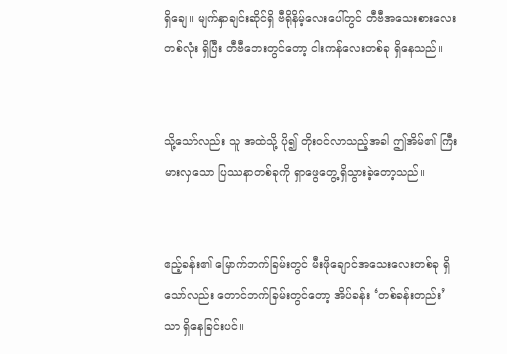ရှိချေ။ မျက်နှာချင်းဆိုင်ရှိ ဗီရိုနိမ့်လေးပေါ်တွင် တီဗီအသေးစားလေးတစ်လုံး ရှိပြီး တီဗီဘေးတွင်တော့ ငါးကန်လေးတစ်ခု ရှိနေသည်။


သို့သော်လည်း သူ အထဲသို့ ပို၍ တိုးဝင်လာသည့်အခါ ဤအိမ်၏ ကြီးမားလှသော ပြဿနာတစ်ခုကို ရှာဖွေတွေ့ရှိသွားခဲ့တော့သည်။


ဧည့်ခန်း၏ မြောက်ဘက်ခြမ်းတွင် မီးဖိုချောင်အသေးလေးတစ်ခု ရှိသော်လည်း တောင်ဘက်ခြမ်းတွင်တော့ အိပ်ခန်း ‘တစ်ခန်းတည်း’ သာ ရှိနေခြင်းပင်။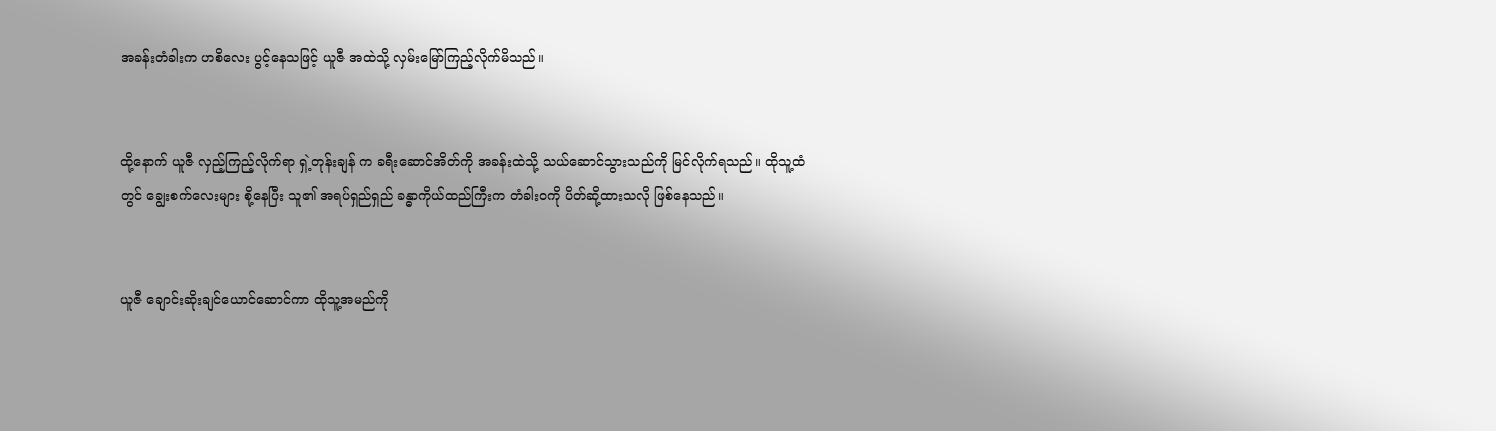အခန်းတံခါးက ဟစိလေး ပွင့်နေသဖြင့် ယူဇီ အထဲသို့ လှမ်းမြော်ကြည့်လိုက်မိသည်။


ထို့နောက် ယူဇီ လှည့်ကြည့်လိုက်ရာ ရှဲ့တုန်းချန် က ခရီးဆောင်အိတ်ကို အခန်းထဲသို့ သယ်ဆောင်သွားသည်ကို မြင်လိုက်ရသည်။ ထိုသူ့ထံတွင် ချွေးစက်လေးများ စို့နေပြီး သူ၏ အရပ်ရှည်ရှည် ခန္ဓာကိုယ်ထည်ကြီးက တံခါးဝကို ပိတ်ဆို့ထားသလို ဖြစ်နေသည်။


ယူဇီ ချောင်းဆိုးချင်ယောင်ဆောင်ကာ ထိုသူ့အမည်ကို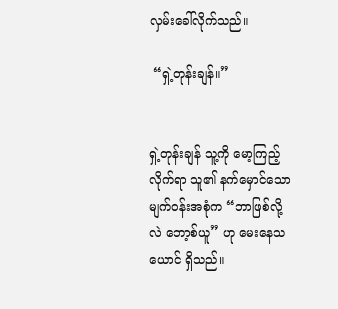လှမ်းခေါ်လိုက်သည်။

 “ရှဲ့တုန်းချန်။”


ရှဲ့တုန်းချန် သူ့ကို မော့ကြည့်လိုက်ရာ သူ၏ နက်မှောင်သော မျက်ဝန်းအစုံက “ဘာဖြစ်လို့လဲ ဘော့စ်ယူ” ဟု မေးနေသယောင် ရှိသည်။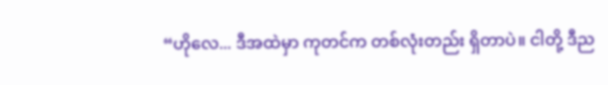“ဟိုလေ... ဒီအထဲမှာ ကုတင်က တစ်လုံးတည်း ရှိတာပဲ။ ငါတို့ ဒီည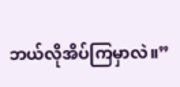ဘယ်လိုအိပ်ကြမှာလဲ။”